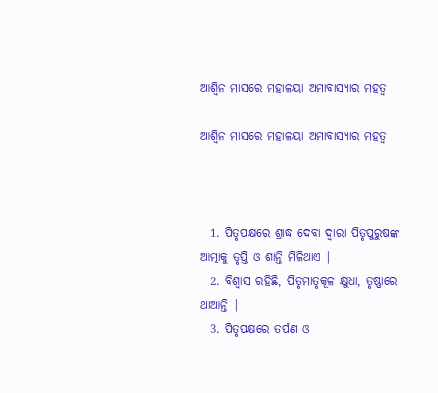ଆଶ୍ୱିନ ମାସରେ ମହାଳୟା ଅମାବାସ୍ୟାର ମହତ୍ୱ

ଆଶ୍ୱିନ ମାସରେ ମହାଳୟା ଅମାବାସ୍ୟାର ମହତ୍ୱ



  1. ପିତୃପକ୍ଷରେ ଶ୍ରାଦ୍ଧ ଦେବା ଦ୍ଵାରା ପିତୃପୁରୁଷଙ୍କ ଆତ୍ମାକୁ ତୃପ୍ତି ଓ ଶାନ୍ତି ମିଳିଥାଏ |
  2. ବିଶ୍ୱାସ ରହିଛି, ପିତୃମାତୃକୂଳ କ୍ଷୁଧା, ତୃଷ୍ଣାରେ ଥାଆନ୍ତି |
  3. ପିତୃପକ୍ଷରେ ତର୍ପଣ ଓ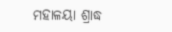ମହାଳୟା ଶ୍ରାଦ୍ଧ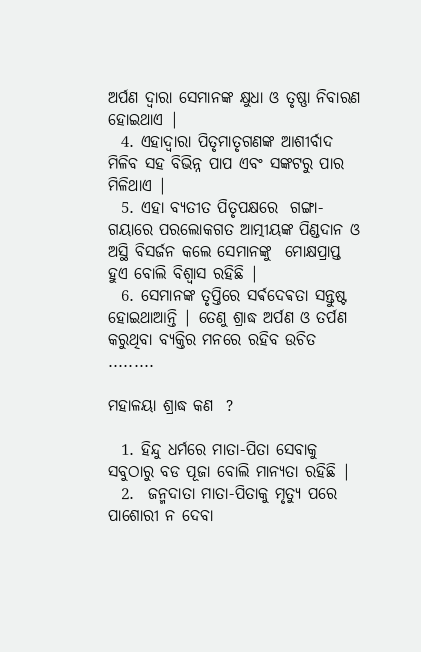ଅର୍ପଣ ଦ୍ୱାରା ସେମାନଙ୍କ କ୍ଷୁଧା ଓ ତୃଷ୍ଣା ନିବାରଣ ହୋଇଥାଏ |
  4. ଏହାଦ୍ୱାରା ପିତୃମାତୃଗଣଙ୍କ ଆଶୀର୍ବାଦ ମିଳିବ ସହ ବିଭିନ୍ନ ପାପ ଏବଂ ସଙ୍କଟରୁ ପାର ମିଳିଥାଏ |
  5. ଏହା ବ୍ୟତୀତ ପିତୃପକ୍ଷରେ  ଗଙ୍ଗା-ଗୟାରେ ପରଲୋକଗତ ଆତ୍ମୀୟଙ୍କ ପିଣ୍ଡଦାନ ଓ ଅସ୍ଥି ବିସର୍ଜନ କଲେ ସେମାନଙ୍କୁ  ମୋକ୍ଷପ୍ରାପ୍ତ ହୁଏ ବୋଲି ବିଶ୍ୱାସ ରହିଛି |
  6. ସେମାନଙ୍କ ତୃପ୍ତିରେ ସର୍ଵଦେଵତା ସନ୍ତୁଷ୍ଟ ହୋଇଥାଆନ୍ତି | ତେଣୁ ଶ୍ରାଦ୍ଧ ଅର୍ପଣ ଓ ତର୍ପଣ କରୁଥିବା ବ୍ୟକ୍ତିର ମନରେ ରହିବ ଉଚିତ .........

ମହାଳୟା ଶ୍ରାଦ୍ଧ କଣ  ?

  1. ହିନ୍ଦୁ ଧର୍ମରେ ମାତା-ପିତା ସେବାକୁ ସବୁଠାରୁ ବଡ ପୂଜା ବୋଲି ମାନ୍ୟତା ରହିଛି |
  2.  ଜନ୍ମଦାତା ମାତା-ପିତାକୁ ମୃତ୍ୟୁ ପରେ ପାଶୋରୀ ନ ଦେବା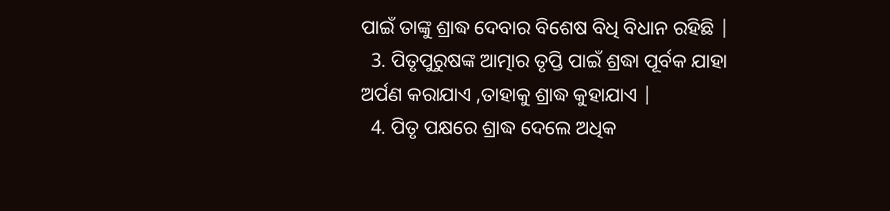ପାଇଁ ତାଙ୍କୁ ଶ୍ରାଦ୍ଧ ଦେବାର ବିଶେଷ ବିଧି ବିଧାନ ରହିଛି |
  3. ପିତୃପୁରୁଷଙ୍କ ଆତ୍ମାର ତୃପ୍ତି ପାଇଁ ଶ୍ରଦ୍ଧା ପୂର୍ବକ ଯାହା ଅର୍ପଣ କରାଯାଏ ,ତାହାକୁ ଶ୍ରାଦ୍ଧ କୁହାଯାଏ |
  4. ପିତୃ ପକ୍ଷରେ ଶ୍ରାଦ୍ଧ ଦେଲେ ଅଧିକ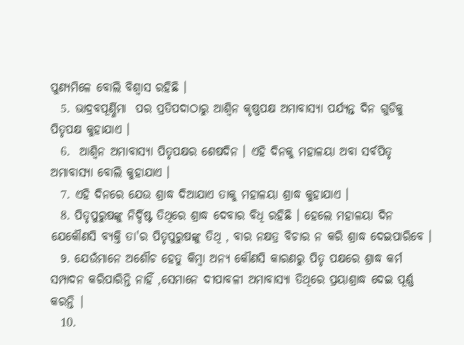ପୁଣ୍ୟମିଳେ ବୋଲି ବିଶ୍ଵାସ ରହିଛି ।
  5. ଭାଦ୍ରବପୂର୍ଣ୍ଣିମା  ପର ପ୍ରତିପଦାଠାରୁ ଆଶ୍ଵିନ କୃଷ୍ଣପକ୍ଷ ଅମାବାସ୍ୟା ପର୍ଯ୍ୟନ୍ତ ଦିନ ଗୁଡିକୁ  ପିତୃପକ୍ଷ କୁହାଯାଏ ।
  6.  ଆଶ୍ଵିନ ଅମାବାସ୍ୟା ପିତୃପକ୍ଷର ଶେଷଦିନ । ଏହି ଦିନକୁ ମହାଳୟା ଅବା ସର୍ବପିତୃ  ଅମାବାସ୍ୟା ବୋଲି କୁହାଯାଏ ।
  7. ଏହି ଦିନରେ ଯେଉ ଶ୍ରାଦ୍ଧ ଦିଆଯାଏ ତାକୁ ମହାଳୟା ଶ୍ରାଦ୍ଧ କୁହାଯାଏ ।
  8. ପିତୃପୁରୁଷଙ୍କୁ ନିର୍ଦ୍ଦିଷ୍ଟ ତିଥିରେ ଶ୍ରାଦ୍ଧ ଦେବାର ବିଧି ରହିଛି । ହେଲେ ମହାଳୟା ଦିନ ଯେକୌଣସି ବ୍ୟକ୍ତି ତା'ର ପିତୃପୁରୁଷଙ୍କୁ ତିଥି , ବାର ନକ୍ଷତ୍ର ବିଚାର ନ କରି ଶ୍ରାଦ୍ଧ ଦେଇପାରିବେ ।
  9. ଯେଉଁମାନେ ଅଶୌଚ ହେତୁ କିମ୍ବା ଅନ୍ୟ କୌଣସି କାରଣରୁ ପିତୃ ପକ୍ଷରେ ଶ୍ରାଦ୍ଧ କର୍ମ ସମ୍ପାଦନ କରିପାରିନ୍ତି ନାହିଁ ,ସେମାନେ ଦୀପାବଳୀ ଅମାବାସ୍ୟା ତିଥିରେ ପ୍ରୟାଶ୍ରାଦ୍ଧ ଦେଇ ପୂର୍ଣ୍ଣ କରନ୍ତି |
  10.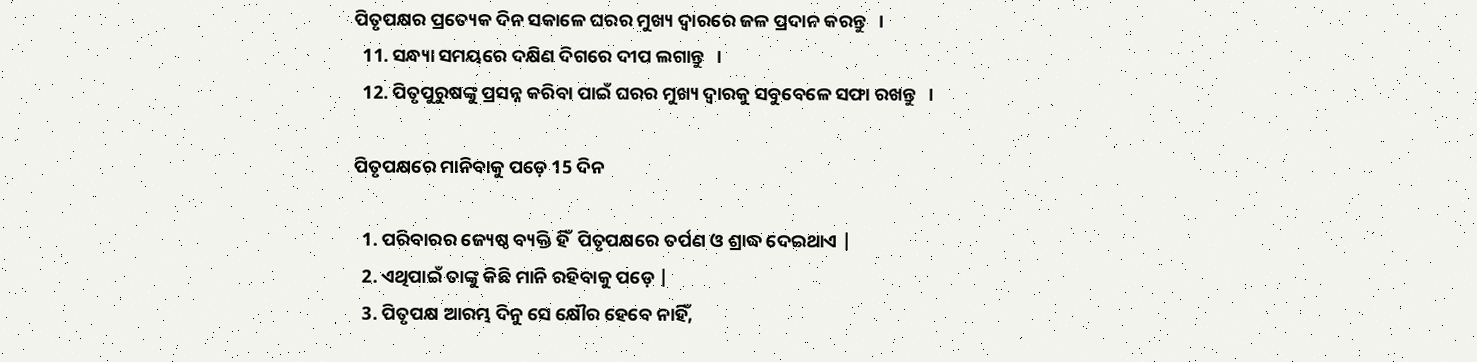ପିତୃପକ୍ଷର ପ୍ରତ୍ୟେକ ଦିନ ସକାଳେ ଘରର ମୁଖ୍ୟ ଦ୍ୱାରରେ ଜଳ ପ୍ରଦାନ କରନ୍ତୁ   ।
  11. ସନ୍ଧ୍ୟା ସମୟରେ ଦକ୍ଷିଣ ଦିଗରେ ଦୀପ ଲଗାନ୍ତୁ   ।
  12. ପିତୃପୁରୁଷଙ୍କୁ ପ୍ରସନ୍ନ କରିବା ପାଇଁ ଘରର ମୁଖ୍ୟ ଦ୍ୱାରକୁ ସବୁବେଳେ ସଫା ରଖନ୍ତୁ   ।

ପିତୃପକ୍ଷରେ ମାନିବାକୁ ପଡ଼େ 15 ଦିନ

  1. ପରିବାରର ଜ୍ୟେଷ୍ଠ ବ୍ୟକ୍ତି ହିଁ  ପିତୃପକ୍ଷରେ ତର୍ପଣ ଓ ଶ୍ରାଦ୍ଧ ଦେଇଥାଏ |
  2. ଏଥିପାଇଁ ତାଙ୍କୁ କିଛି ମାନି ରହିବାକୁ ପଡ଼େ |
  3. ପିତୃପକ୍ଷ ଆରମ୍ଭ ଦିନୁ ସେ କ୍ଷୌର ହେବେ ନାହିଁ,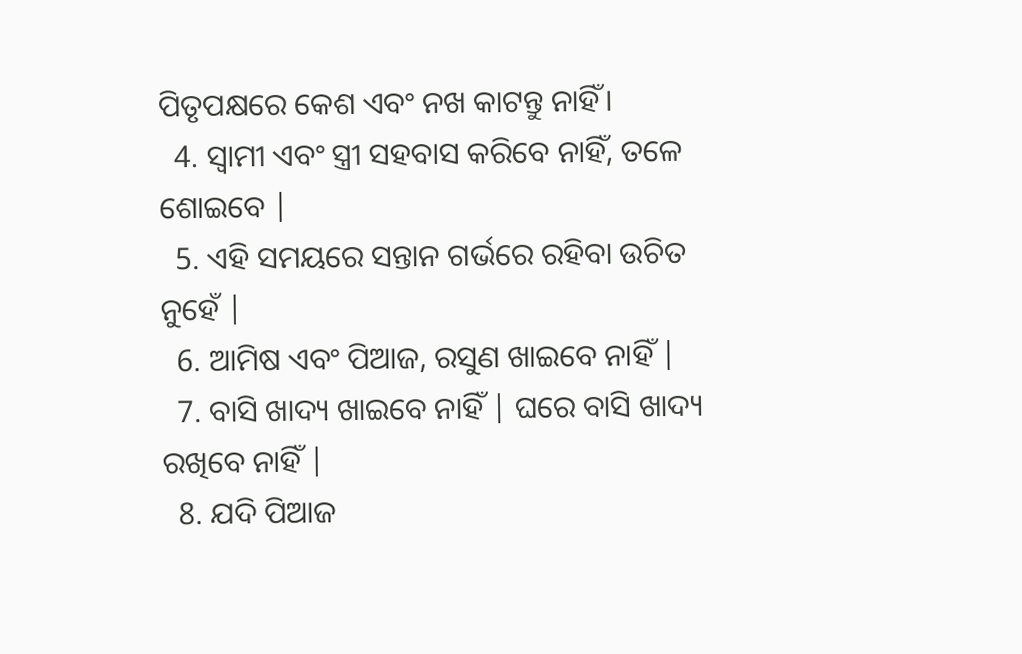ପିତୃପକ୍ଷରେ କେଶ ଏବଂ ନଖ କାଟନ୍ତୁ ନାହିଁ।
  4. ସ୍ୱାମୀ ଏବଂ ସ୍ତ୍ରୀ ସହବାସ କରିବେ ନାହିଁ, ତଳେ ଶୋଇବେ |
  5. ଏହି ସମୟରେ ସନ୍ତାନ ଗର୍ଭରେ ରହିବା ଉଚିତ ନୁହେଁ |
  6. ଆମିଷ ଏବଂ ପିଆଜ, ରସୁଣ ଖାଇବେ ନାହିଁ |
  7. ବାସି ଖାଦ୍ୟ ଖାଇବେ ନାହିଁ | ଘରେ ବାସି ଖାଦ୍ୟ ରଖିବେ ନାହିଁ |
  8. ଯଦି ପିଆଜ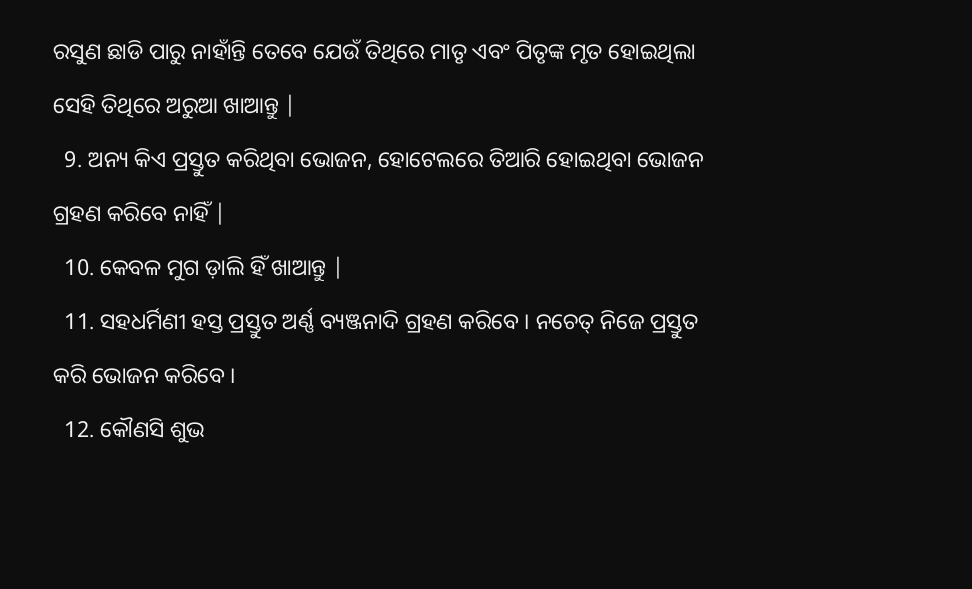ରସୁଣ ଛାଡି ପାରୁ ନାହାଁନ୍ତି ତେବେ ଯେଉଁ ତିଥିରେ ମାତୃ ଏବଂ ପିତୃଙ୍କ ମୃତ ହୋଇଥିଲା ସେହି ତିଥିରେ ଅରୁଆ ଖାଆନ୍ତୁ |
  9. ଅନ୍ୟ କିଏ ପ୍ରସ୍ତୁତ କରିଥିବା ଭୋଜନ, ହୋଟେଲରେ ତିଆରି ହୋଇଥିବା ଭୋଜନ ଗ୍ରହଣ କରିବେ ନାହିଁ |
  10. କେବଳ ମୁଗ ଡ଼ାଲି ହିଁ ଖାଆନ୍ତୁ |
  11. ସହଧର୍ମିଣୀ ହସ୍ତ ପ୍ରସ୍ତୁତ ଅର୍ଣ୍ଣ ବ୍ୟଞ୍ଜନାଦି ଗ୍ରହଣ କରିବେ । ନଚେତ୍‌ ନିଜେ ପ୍ରସ୍ତୁତ କରି ଭୋଜନ କରିବେ ।
  12. କୌଣସି ଶୁଭ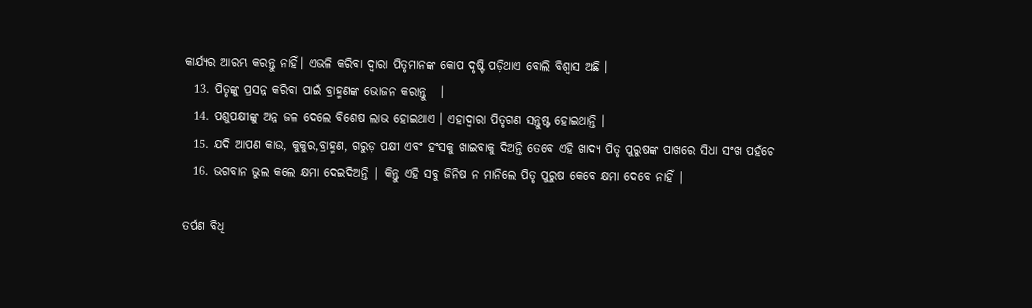କାର୍ଯ୍ୟର ଆରମ୍ଭ କରନ୍ତୁ ନାହିଁ। ଏଭଳି କରିବା ଦ୍ୱାରା ପିତୃମାନଙ୍କ କୋପ ଦୃଷ୍ଟି ପଡ଼ିଥାଏ ବୋଲି ବିଶ୍ୱାସ ଅଛି ।
  13. ପିତୃଙ୍କୁ ପ୍ରସନ୍ନ କରିବା ପାଇଁ ବ୍ରାହ୍ମଣଙ୍କ ଭୋଜନ କରାନ୍ତୁ   ।
  14. ପଶୁପକ୍ଷୀଙ୍କୁ ଅନ୍ନ ଜଳ ଦେଲେ ବିଶେଷ ଲାଭ ହୋଇଥାଏ । ଏହାଦ୍ୱାରା ପିତୃଗଣ ସନ୍ତୁଷ୍ଟ ହୋଇଥାନ୍ତି ।
  15. ଯଦି ଆପଣ କାଉ, କୁକୁର,ବ୍ରାହ୍ମଣ, ଗରୁଡ଼ ପକ୍ଷୀ ଏବଂ ହଂସକୁ ଖାଇବାକୁ ଦିଅନ୍ତି ତେବେ ଏହି ଖାଦ୍ୟ ପିତୃ ପୁରୁଷଙ୍କ ପାଖରେ ସିଧା ସଂଖ ପହଁଚେ
  16. ଭଗବାନ ଭୁଲ କଲେ କ୍ଷମା ଦେଇଦିଅନ୍ତି | କିନ୍ତୁ ଏହି ସବୁ ଜିନିଷ ନ ମାନିଲେ ପିତୃ ପୁରୁଷ କେବେ କ୍ଷମା ଦେବେ ନାହିଁ |

ତର୍ପଣ ବିଧି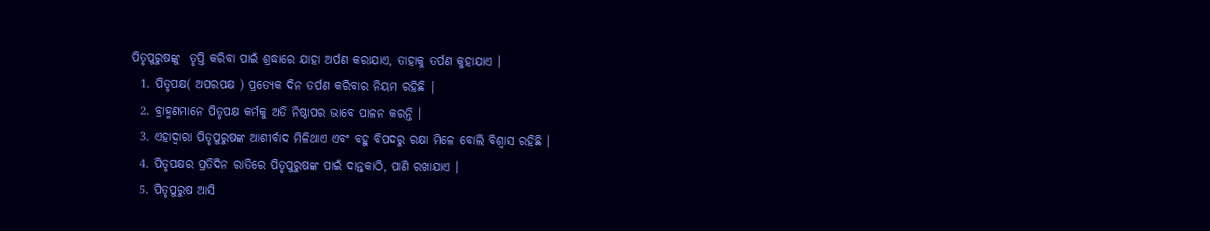ପିତୃପୁରୁଷଙ୍କୁ  ତୃପ୍ତି କରିବା ପାଇଁ ଶ୍ରଦ୍ଧାରେ ଯାହା ଅର୍ପଣ କରାଯାଏ, ତାହାକୁ ତର୍ପଣ କୁହାଯାଏ ।
  1. ପିତୃପକ୍ଷ( ଅପରପକ୍ଷ ) ପ୍ରତ୍ୟେକ ଦିନ ତର୍ପଣ କରିବାର ନିୟମ ରହିଛି |
  2. ବ୍ରାହ୍ମଣମାନେ ପିତୃପକ୍ଷ କର୍ମକୁ ଅତି ନିଷ୍ଠାପର ଭାବେ ପାଳନ କରନ୍ତି ।
  3. ଏହାଦ୍ଵାରା ପିତୃପୁରୁଷଙ୍କ ଆଶୀର୍ବାଦ ମିଳିଥାଏ ଏବଂ ବହୁ ବିପଦରୁ ରକ୍ଷା ମିଳେ ବୋଲି ବିଶ୍ୱାସ ରହିଛି ।
  4. ପିତୃପକ୍ଷର ପ୍ରତିଦିନ ରାତିରେ ପିତୃପୁରୁଷଙ୍କ ପାଇଁ ଦାନ୍ତକାଠି, ପାଣି ରଖାଯାଏ ।
  5. ପିତୃପୁରୁଷ ଆସି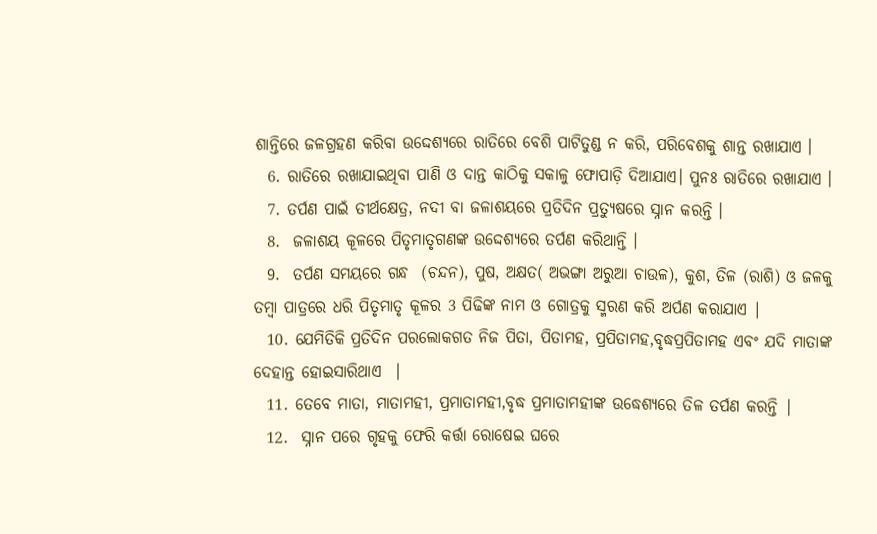ଶାନ୍ତିରେ ଜଳଗ୍ରହଣ କରିବା ଉଦ୍ଦେଶ୍ୟରେ ରାତିରେ ବେଶି ପାଟିତୁଣ୍ଡ ନ କରି, ପରିବେଶକୁ ଶାନ୍ତ ରଖାଯାଏ ।
  6. ରାତିରେ ରଖାଯାଇଥିବା ପାଣି ଓ ଦାନ୍ତ କାଠିକୁ ସକାଳୁ ଫୋପାଡ଼ି ଦିଆଯାଏ। ପୁନଃ ରାତିରେ ରଖାଯାଏ ।
  7. ତର୍ପଣ ପାଇଁ ତୀର୍ଥକ୍ଷେତ୍ର, ନଦୀ ବା ଜଳାଶୟରେ ପ୍ରତିଦିନ ପ୍ରତ୍ୟୁଷରେ ସ୍ନାନ କରନ୍ତି ।
  8.  ଜଳାଶୟ କୂଳରେ ପିତୃମାତୃଗଣଙ୍କ ଉଦ୍ଦେଶ୍ୟରେ ତର୍ପଣ କରିଥାନ୍ତି ।
  9.  ତର୍ପଣ ସମୟରେ ଗନ୍ଧ  (ଚନ୍ଦନ), ପୁଷ, ଅକ୍ଷତ( ଅଭଙ୍ଗା ଅରୁଆ ଚାଉଳ), କୁଶ, ତିଳ (ରାଶି) ଓ ଜଳକୁ ତମ୍ବା ପାତ୍ରରେ ଧରି ପିତୃମାତୃ କୂଳର 3 ପିଢିଙ୍କ ନାମ ଓ ଗୋତ୍ରକୁ ସ୍ମରଣ କରି ଅର୍ପଣ କରାଯାଏ |
  10. ଯେମିତିକି ପ୍ରତିଦିନ ପରଲୋକଗତ ନିଜ ପିତା, ପିତାମହ, ପ୍ରପିତାମହ,ବୃଦ୍ଧପ୍ରପିତାମହ ଏବଂ ଯଦି ମାତାଙ୍କ ଦେହାନ୍ତ ହୋଇସାରିଥାଏ  |
  11. ତେବେ ମାତା, ମାତାମହୀ, ପ୍ରମାତାମହୀ,ବୃଦ୍ଧ ପ୍ରମାତାମହୀଙ୍କ ଉଦ୍ଧେଶ୍ୟରେ ତିଳ ତର୍ପଣ କରନ୍ତି |
  12.  ସ୍ନାନ ପରେ ଗୃହକୁ ଫେରି କର୍ତ୍ତା ରୋଷେଇ ଘରେ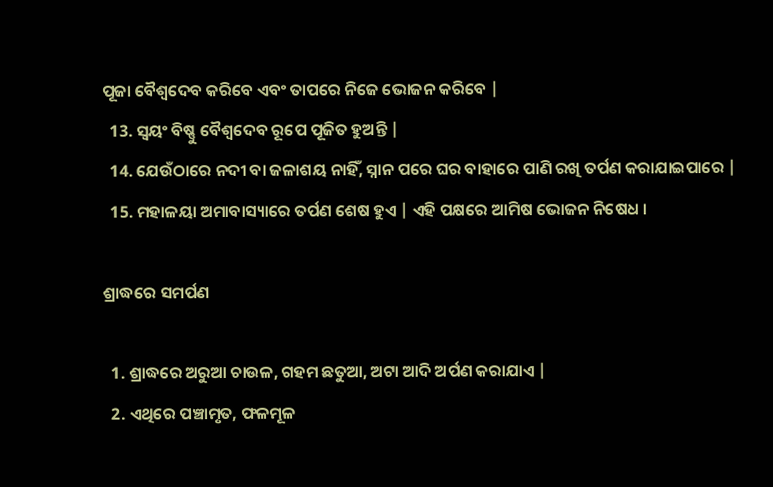ପୂଜା ବୈଶ୍ଵଦେବ କରିବେ ଏବଂ ତାପରେ ନିଜେ ଭୋଜନ କରିବେ |
  13. ସ୍ୱୟଂ ବିଷ୍ଣୁ ବୈଶ୍ଵଦେବ ରୂପେ ପୂଜିତ ହୁଅନ୍ତି |
  14. ଯେଉଁଠାରେ ନଦୀ ବା ଜଳାଶୟ ନାହିଁ, ସ୍ନାନ ପରେ ଘର ବାହାରେ ପାଣି ରଖି ତର୍ପଣ କରାଯାଇପାରେ |
  15. ମହାଳୟା ଅମାବାସ୍ୟାରେ ତର୍ପଣ ଶେଷ ହୁଏ | ଏହି ପକ୍ଷରେ ଆମିଷ ଭୋଜନ ନିଷେଧ ।

ଶ୍ରାଦ୍ଧରେ ସମର୍ପଣ

  1. ଶ୍ରାଦ୍ଧରେ ଅରୁଆ ଚାଉଳ, ଗହମ ଛତୁଆ, ଅଟା ଆଦି ଅର୍ପଣ କରାଯାଏ |
  2. ଏଥିରେ ପଞ୍ଚାମୃତ, ଫଳମୂଳ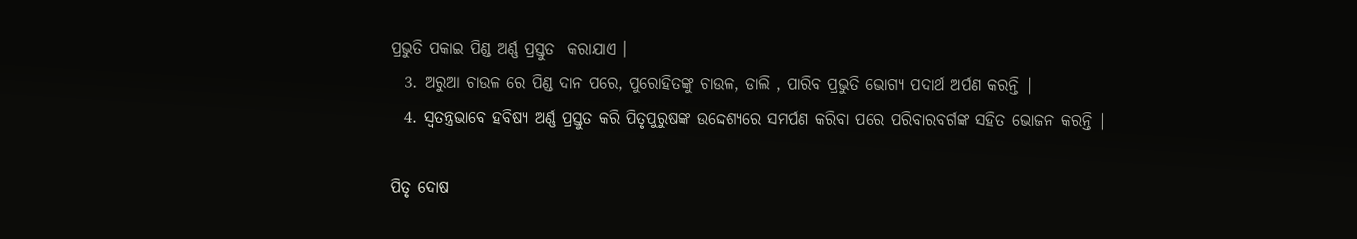ପ୍ରଭୁତି ପକାଇ ପିଣ୍ଡ ଅର୍ଣ୍ଣ ପ୍ରସ୍ତୁତ  କରାଯାଏ ।
  3. ଅରୁଆ ଚାଉଳ ରେ ପିଣ୍ଡ ଦାନ ପରେ, ପୁରୋହିତଙ୍କୁ ଚାଉଳ, ଡାଲି , ପାରିବ ପ୍ରଭୁତି ଭୋଗ୍ୟ ପଦାର୍ଥ ଅର୍ପଣ କରନ୍ତି |
  4. ସ୍ୱତନ୍ତ୍ରଭାବେ ହବିଷ୍ୟ ଅର୍ଣ୍ଣ ପ୍ରସ୍ତୁତ କରି ପିତୃପୁରୁଷଙ୍କ ଉଦ୍ଦେଶ୍ୟରେ ସମର୍ପଣ କରିବା ପରେ ପରିବାରବର୍ଗଙ୍କ ସହିତ ଭୋଜନ କରନ୍ତି |

ପିତୃ ଦୋଷ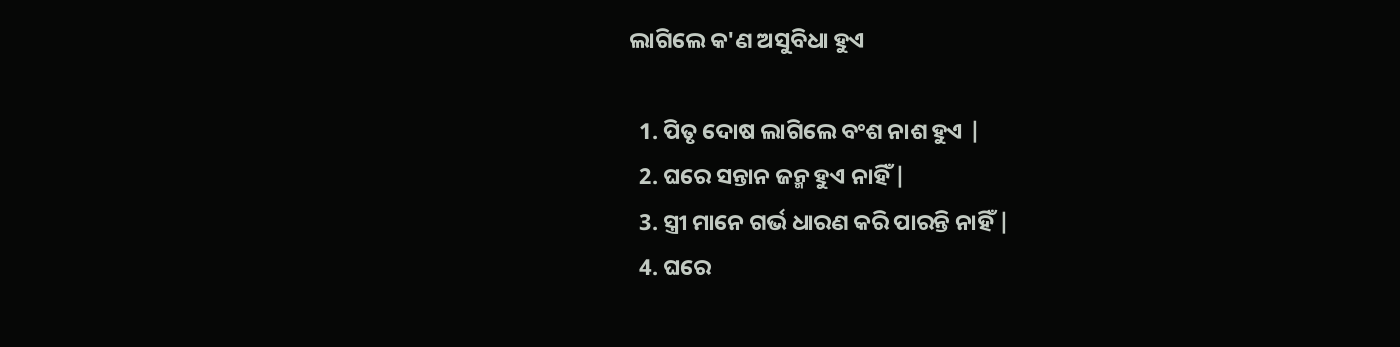ଲାଗିଲେ କ'ଣ ଅସୁବିଧା ହୁଏ

  1. ପିତୃ ଦୋଷ ଲାଗିଲେ ବଂଶ ନାଶ ହୁଏ |
  2. ଘରେ ସନ୍ତାନ ଜନ୍ମ ହୁଏ ନାହିଁ |
  3. ସ୍ତ୍ରୀ ମାନେ ଗର୍ଭ ଧାରଣ କରି ପାରନ୍ତି ନାହିଁ |
  4. ଘରେ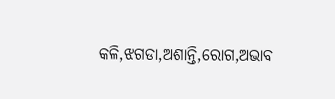କଳି,ଝଗଡା,ଅଶାନ୍ତି,ରୋଗ,ଅଭାବ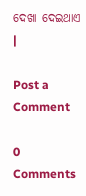ଦେଖା ଦେଇଥାଏ |

Post a Comment

0 Comments